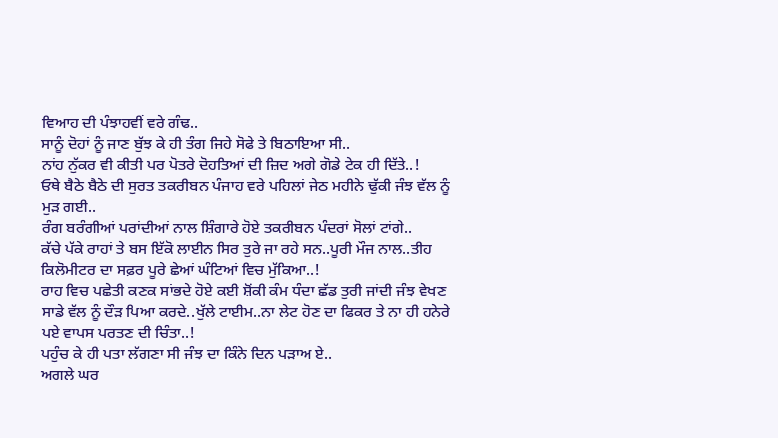ਵਿਆਹ ਦੀ ਪੰਝਾਹਵੀਂ ਵਰੇ ਗੰਢ..
ਸਾਨੂੰ ਦੋਹਾਂ ਨੂੰ ਜਾਣ ਬੁੱਝ ਕੇ ਹੀ ਤੰਗ ਜਿਹੇ ਸੋਫੇ ਤੇ ਬਿਠਾਇਆ ਸੀ..
ਨਾਂਹ ਨੁੱਕਰ ਵੀ ਕੀਤੀ ਪਰ ਪੋਤਰੇ ਦੋਹਤਿਆਂ ਦੀ ਜ਼ਿਦ ਅਗੇ ਗੋਡੇ ਟੇਕ ਹੀ ਦਿੱਤੇ..!
ਓਥੇ ਬੈਠੇ ਬੈਠੇ ਦੀ ਸੁਰਤ ਤਕਰੀਬਨ ਪੰਜਾਹ ਵਰੇ ਪਹਿਲਾਂ ਜੇਠ ਮਹੀਨੇ ਢੁੱਕੀ ਜੰਝ ਵੱਲ ਨੂੰ ਮੁੜ ਗਈ..
ਰੰਗ ਬਰੰਗੀਆਂ ਪਰਾਂਦੀਆਂ ਨਾਲ ਸ਼ਿੰਗਾਰੇ ਹੋਏ ਤਕਰੀਬਨ ਪੰਦਰਾਂ ਸੋਲਾਂ ਟਾਂਗੇ..
ਕੱਚੇ ਪੱਕੇ ਰਾਹਾਂ ਤੇ ਬਸ ਇੱਕੋ ਲਾਈਨ ਸਿਰ ਤੁਰੇ ਜਾ ਰਹੇ ਸਨ..ਪੂਰੀ ਮੌਜ ਨਾਲ..ਤੀਹ ਕਿਲੋਮੀਟਰ ਦਾ ਸਫ਼ਰ ਪੂਰੇ ਛੇਆਂ ਘੰਟਿਆਂ ਵਿਚ ਮੁੱਕਿਆ..!
ਰਾਹ ਵਿਚ ਪਛੇਤੀ ਕਣਕ ਸਾਂਭਦੇ ਹੋਏ ਕਈ ਸ਼ੋਂਕੀ ਕੰਮ ਧੰਦਾ ਛੱਡ ਤੁਰੀ ਜਾਂਦੀ ਜੰਝ ਵੇਖਣ ਸਾਡੇ ਵੱਲ ਨੂੰ ਦੌੜ ਪਿਆ ਕਰਦੇ..ਖੁੱਲੇ ਟਾਈਮ..ਨਾ ਲੇਟ ਹੋਣ ਦਾ ਫਿਕਰ ਤੇ ਨਾ ਹੀ ਹਨੇਰੇ ਪਏ ਵਾਪਸ ਪਰਤਣ ਦੀ ਚਿੰਤਾ..!
ਪਹੁੰਚ ਕੇ ਹੀ ਪਤਾ ਲੱਗਣਾ ਸੀ ਜੰਝ ਦਾ ਕਿੰਨੇ ਦਿਨ ਪੜਾਅ ਏ..
ਅਗਲੇ ਘਰ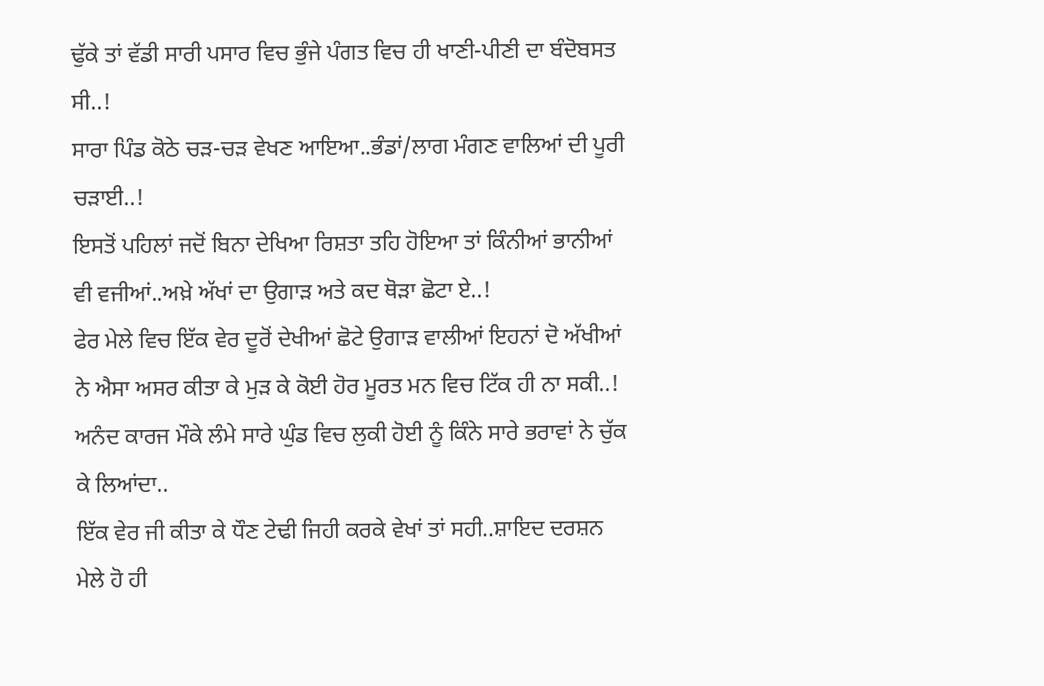ਢੁੱਕੇ ਤਾਂ ਵੱਡੀ ਸਾਰੀ ਪਸਾਰ ਵਿਚ ਭੁੰਜੇ ਪੰਗਤ ਵਿਚ ਹੀ ਖਾਣੀ-ਪੀਣੀ ਦਾ ਬੰਦੋਬਸਤ ਸੀ..!
ਸਾਰਾ ਪਿੰਡ ਕੋਠੇ ਚੜ-ਚੜ ਵੇਖਣ ਆਇਆ..ਭੰਡਾਂ/ਲਾਗ ਮੰਗਣ ਵਾਲਿਆਂ ਦੀ ਪੂਰੀ ਚੜਾਈ..!
ਇਸਤੋਂ ਪਹਿਲਾਂ ਜਦੋਂ ਬਿਨਾ ਦੇਖਿਆ ਰਿਸ਼ਤਾ ਤਹਿ ਹੋਇਆ ਤਾਂ ਕਿੰਨੀਆਂ ਭਾਨੀਆਂ ਵੀ ਵਜੀਆਂ..ਅਖ਼ੇ ਅੱਖਾਂ ਦਾ ਉਗਾੜ ਅਤੇ ਕਦ ਥੋੜਾ ਛੋਟਾ ਏ..!
ਫੇਰ ਮੇਲੇ ਵਿਚ ਇੱਕ ਵੇਰ ਦੂਰੋਂ ਦੇਖੀਆਂ ਛੋਟੇ ਉਗਾੜ ਵਾਲੀਆਂ ਇਹਨਾਂ ਦੋ ਅੱਖੀਆਂ ਨੇ ਐਸਾ ਅਸਰ ਕੀਤਾ ਕੇ ਮੁੜ ਕੇ ਕੋਈ ਹੋਰ ਮੂਰਤ ਮਨ ਵਿਚ ਟਿੱਕ ਹੀ ਨਾ ਸਕੀ..!
ਅਨੰਦ ਕਾਰਜ ਮੌਕੇ ਲੰਮੇ ਸਾਰੇ ਘੁੰਡ ਵਿਚ ਲੁਕੀ ਹੋਈ ਨੂੰ ਕਿੰਨੇ ਸਾਰੇ ਭਰਾਵਾਂ ਨੇ ਚੁੱਕ ਕੇ ਲਿਆਂਦਾ..
ਇੱਕ ਵੇਰ ਜੀ ਕੀਤਾ ਕੇ ਧੌਣ ਟੇਢੀ ਜਿਹੀ ਕਰਕੇ ਵੇਖਾਂ ਤਾਂ ਸਹੀ..ਸ਼ਾਇਦ ਦਰਸ਼ਨ ਮੇਲੇ ਹੋ ਹੀ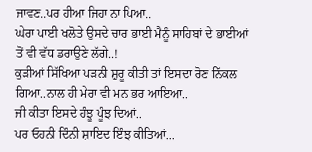ਜਾਵਣ..ਪਰ ਹੀਆ ਜਿਹਾ ਨਾ ਪਿਆ..
ਘੇਰਾ ਪਾਈ ਖਲੋਤੇ ਉਸਦੇ ਚਾਰ ਭਾਈ ਮੈਨੂੰ ਸਾਹਿਬਾਂ ਦੇ ਭਾਈਆਂ ਤੋਂ ਵੀ ਵੱਧ ਡਰਾਉਣੇ ਲੱਗੇ..!
ਕੁੜੀਆਂ ਸਿੱਖਿਆ ਪੜਨੀ ਸ਼ੁਰੂ ਕੀਤੀ ਤਾਂ ਇਸਦਾ ਰੋਣ ਨਿੱਕਲ ਗਿਆ..ਨਾਲ ਹੀ ਮੇਰਾ ਵੀ ਮਨ ਭਰ ਆਇਆ..
ਜੀ ਕੀਤਾ ਇਸਦੇ ਹੰਝੂ ਪੂੰਝ ਦਿਆਂ..
ਪਰ ਓਹਨੀ ਦਿੰਨੀ ਸ਼ਾਇਦ ਇੰਝ ਕੀਤਿਆਂ...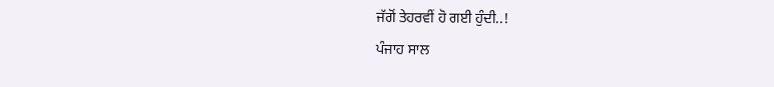ਜੱਗੋਂ ਤੇਹਰਵੀਂ ਹੋ ਗਈ ਹੁੰਦੀ..!
ਪੰਜਾਹ ਸਾਲ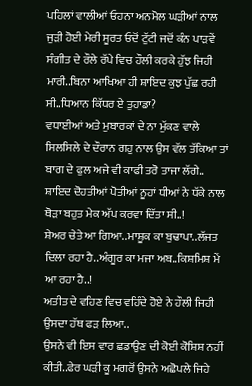ਪਹਿਲਾਂ ਵਾਲੀਆਂ ਓਹਨਾ ਅਨਮੋਲ ਘੜੀਆਂ ਨਾਲ ਜੁੜੀ ਹੋਈ ਮੇਰੀ ਸੂਰਤ ਓਦੋਂ ਟੁੱਟੀ ਜਦੋਂ ਕੰਨ ਪਾੜਵੇਂ ਸੰਗੀਤ ਦੇ ਰੌਲੇ ਰੱਪੇ ਵਿਚ ਹੌਲੀ ਕਰਕੇ ਹੁੱਝ ਜਿਹੀ ਮਾਰੀ..ਬਿਨਾ ਆਖਿਆ ਹੀ ਸ਼ਾਇਦ ਕੁਝ ਪੁੱਛ ਰਹੀ ਸੀ..ਧਿਆਨ ਕਿੱਧਰ ਏ ਤੁਹਾਡਾ?
ਵਧਾਈਆਂ ਅਤੇ ਮੁਬਾਰਕਾਂ ਦੇ ਨਾ ਮੁੱਕਣ ਵਾਲੇ ਸਿਲਸਿਲੇ ਦੇ ਦੌਰਾਨ ਗਹੁ ਨਾਲ ਉਸ ਵੱਲ ਤੱਕਿਆ ਤਾਂ ਬਾਗ ਦੇ ਫੁਲ ਅਜੇ ਵੀ ਕਾਫੀ ਤਰੋ ਤਾਜਾ ਲੱਗੇ..
ਸ਼ਾਇਦ ਦੋਹਤੀਆਂ ਪੋਤੀਆਂ ਨੂਹਾਂ ਧੀਆਂ ਨੇ ਧੱਕੇ ਨਾਲ ਥੋੜਾ ਬਹੁਤ ਮੇਕ ਅੱਪ ਕਰਵਾ ਦਿੱਤਾ ਸੀ..!
ਸ਼ੇਅਰ ਚੇਤੇ ਆ ਗਿਆ..ਮਾਸ਼ੂਕ ਕਾ ਬੁਢਾਪਾ..ਲੱਜਤ ਦਿਲਾ ਰਹਾ ਹੈ..ਅੰਗੂਰ ਕਾ ਮਜਾ ਅਬ..ਕਿਸ਼ਮਿਸ਼ ਮੇਂ ਆ ਰਹਾ ਹੈ..!
ਅਤੀਤ ਦੇ ਵਹਿਣ ਵਿਚ ਵਹਿੰਦੇ ਹੋਏ ਨੇ ਹੌਲੀ ਜਿਹੀ ਉਸਦਾ ਹੱਥ ਫੜ ਲਿਆ..
ਉਸਨੇ ਵੀ ਇਸ ਵਾਰ ਛਡਾਉਣ ਦੀ ਕੋਈ ਕੋਸ਼ਿਸ਼ ਨਹੀਂ ਕੀਤੀ..ਫੇਰ ਘੜੀ ਕੂ ਮਗਰੋਂ ਉਸਨੇ ਅਛੋਪਲੇ ਜਿਹੇ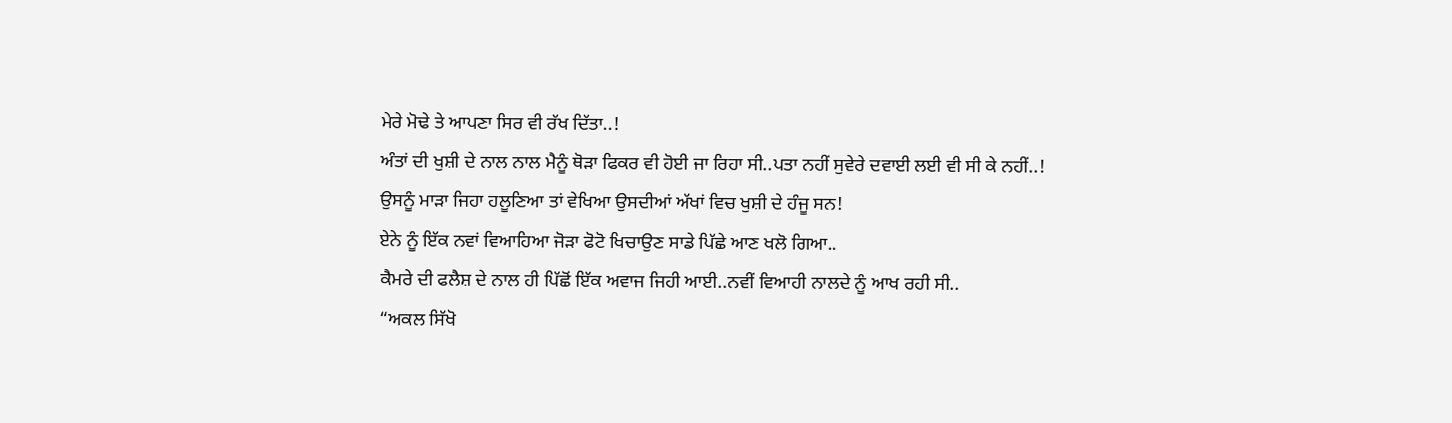ਮੇਰੇ ਮੋਢੇ ਤੇ ਆਪਣਾ ਸਿਰ ਵੀ ਰੱਖ ਦਿੱਤਾ..!
ਅੰਤਾਂ ਦੀ ਖੁਸ਼ੀ ਦੇ ਨਾਲ ਨਾਲ ਮੈਨੂੰ ਥੋੜਾ ਫਿਕਰ ਵੀ ਹੋਈ ਜਾ ਰਿਹਾ ਸੀ..ਪਤਾ ਨਹੀਂ ਸੁਵੇਰੇ ਦਵਾਈ ਲਈ ਵੀ ਸੀ ਕੇ ਨਹੀਂ..!
ਉਸਨੂੰ ਮਾੜਾ ਜਿਹਾ ਹਲੂਣਿਆ ਤਾਂ ਵੇਖਿਆ ਉਸਦੀਆਂ ਅੱਖਾਂ ਵਿਚ ਖੁਸ਼ੀ ਦੇ ਹੰਜੂ ਸਨ!
ਏਨੇ ਨੂੰ ਇੱਕ ਨਵਾਂ ਵਿਆਹਿਆ ਜੋੜਾ ਫੋਟੋ ਖਿਚਾਉਣ ਸਾਡੇ ਪਿੱਛੇ ਆਣ ਖਲੋ ਗਿਆ..
ਕੈਮਰੇ ਦੀ ਫਲੈਸ਼ ਦੇ ਨਾਲ ਹੀ ਪਿੱਛੋਂ ਇੱਕ ਅਵਾਜ ਜਿਹੀ ਆਈ..ਨਵੀਂ ਵਿਆਹੀ ਨਾਲਦੇ ਨੂੰ ਆਖ ਰਹੀ ਸੀ..
“ਅਕਲ ਸਿੱਖੋ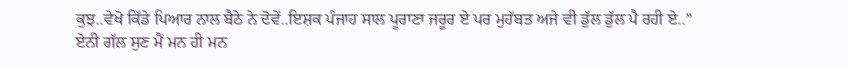ਕੁਝ..ਵੇਖੋ ਕਿੱਡੇ ਪਿਆਰ ਨਾਲ ਬੈਠੇ ਨੇ ਦੋਵੇਂ..ਇਸ਼ਕ ਪੰਜਾਹ ਸਾਲ ਪੂਰਾਣਾ ਜਰੂਰ ਏ ਪਰ ਮੁਹੱਬਤ ਅਜੇ ਵੀ ਡੁੱਲ ਡੁੱਲ ਪੈ ਰਹੀ ਏ..”
ਏਨੀ ਗੱਲ ਸੁਣ ਮੈਂ ਮਨ ਹੀ ਮਨ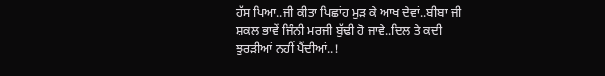ਹੱਸ ਪਿਆ..ਜੀ ਕੀਤਾ ਪਿਛਾਂਹ ਮੁੜ ਕੇ ਆਖ ਦੇਵਾਂ..ਬੀਬਾ ਜੀ ਸ਼ਕਲ ਭਾਵੇਂ ਜਿੰਨੀ ਮਰਜੀ ਬੁੱਢੀ ਹੋ ਜਾਵੇ..ਦਿਲ ਤੇ ਕਦੀ ਝੁਰੜੀਆਂ ਨਹੀਂ ਪੈਂਦੀਆਂ..!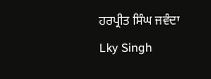ਹਰਪ੍ਰੀਤ ਸਿੰਘ ਜਵੰਦਾ
Lky Singh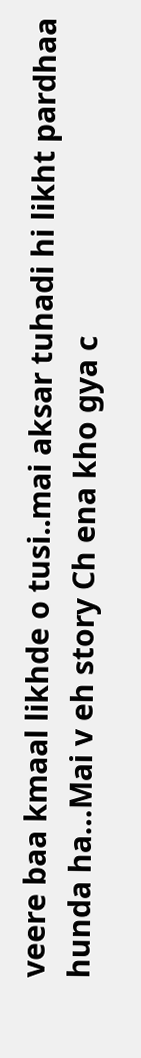veere baa kmaal likhde o tusi..mai aksar tuhadi hi likht pardhaa hunda ha…Mai v eh story Ch ena kho gya c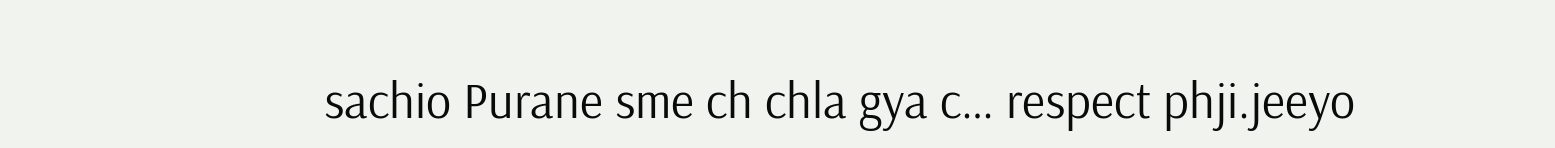sachio Purane sme ch chla gya c… respect phji.jeeyo